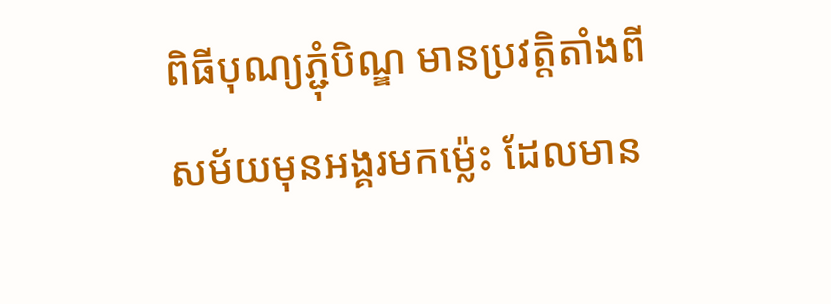ពិធីបុណ្យភ្ជុំបិណ្ឌ មានប្រវត្តិតាំងពីសម័យមុនអង្គរមកម៉្លេះ ដែលមាន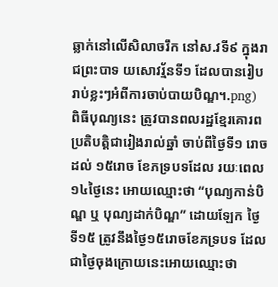ឆ្លាក់នៅលើសិលាចរឹក នៅស.វទី៩ ក្នុងរាជព្រះបាទ យសោវរ្ម័នទី១ ដែលបានរៀបរាប់ខ្លះៗអំពីការចាប់បាយបិណ្ឌ។.png)
ពិធីបុណ្យនេះ ត្រូវបានពលរដ្ឋខ្មែរគោរពប្រតិបត្តិជារៀងរាល់ឆ្នាំ ចាប់ពីថ្ងៃទី១ រោច ដល់ ១៥រោច ខែភទ្របទដែល រយៈពេល១៤ថៃ្ងនេះ អោយឈ្មោះថា “បុណ្យកាន់បិណ្ឌ ឬ បុណ្យដាក់បិណ្ឌ” ដោយឡែក ថ្ងៃទី១៥ ត្រូវនឹងថ្ងៃ១៥រោចខែភទ្របទ ដែលជាថ្ងៃចុងក្រោយនេះអោយឈ្មោះថា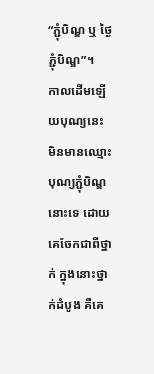“ភ្ជុំបិណ្ឌ ឬ ថ្ងៃភ្ជុំបិណ្ឌ”។
កាលដើមឡើយបុណ្យនេះ មិនមានឈ្មោះបុណ្យភ្ជុំបិណ្ឌនោះទេ ដោយគេចែកជាពីថ្នាក់ ក្នុងនោះថ្នាក់ដំបូង គឺគេ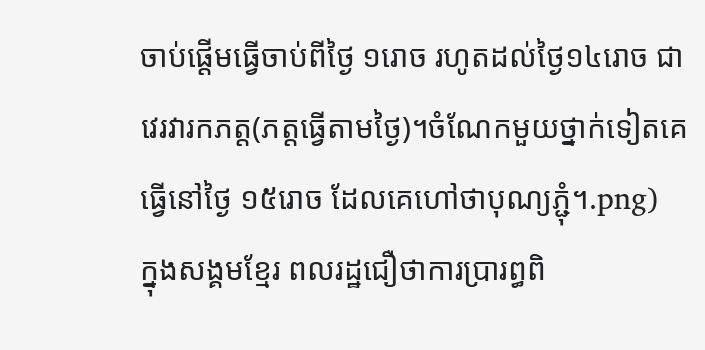ចាប់ផ្ដើមធ្វើចាប់ពីថ្ងៃ ១រោច រហូតដល់ថ្ងៃ១៤រោច ជាវេរវារកភត្ត(ភត្តធ្វើតាមថ្ងៃ)។ចំណែកមួយថ្នាក់ទៀតគេធ្វើនៅថ្ងៃ ១៥រោច ដែលគេហៅថាបុណ្យភ្ជុំ។.png)
ក្នុងសង្គមខ្មែរ ពលរដ្ឋជឿថាការប្រារព្ធពិ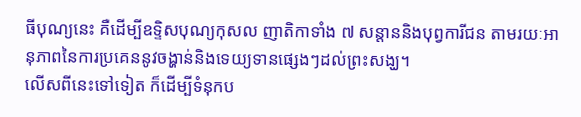ធីបុណ្យនេះ គឺដើម្បីឧទ្ទិសបុណ្យកុសល ញាតិកាទាំង ៧ សន្ដាននិងបុព្វការីជន តាមរយៈអានុភាពនៃការប្រគេននូវចង្ហាន់និងទេយ្យទានផ្សេងៗដល់ព្រះសង្ឃ។
លើសពីនេះទៅទៀត ក៏ដើម្បីទំនុកប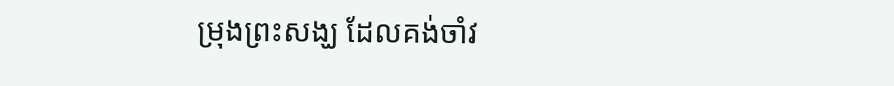ម្រុងព្រះសង្ឃ ដែលគង់ចាំវ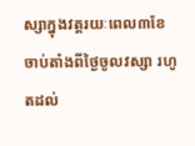ស្សាក្នុងវត្តរយៈពេល៣ខែ ចាប់តាំងពីថ្ងៃចូលវស្សា រហូតដល់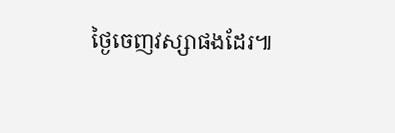ថ្ងៃចេញវស្សាផងដែរ៕